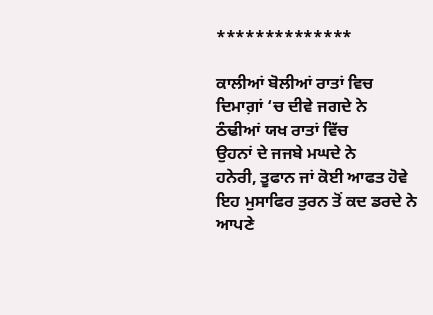**************

ਕਾਲੀਆਂ ਬੋਲੀਆਂ ਰਾਤਾਂ ਵਿਚ
ਦਿਮਾਗ਼ਾਂ ‘ਚ ਦੀਵੇ ਜਗਦੇ ਨੇ
ਠੰਢੀਆਂ ਯਖ ਰਾਤਾਂ ਵਿੱਚ
ਉਹਨਾਂ ਦੇ ਜਜਬੇ ਮਘਦੇ ਨੇ
ਹਨੇਰੀ, ਤੂਫਾਨ ਜਾਂ ਕੋਈ ਆਫਤ ਹੋਵੇ
ਇਹ ਮੁਸਾਫਿਰ ਤੁਰਨ ਤੋਂ ਕਦ ਡਰਦੇ ਨੇ
ਆਪਣੇ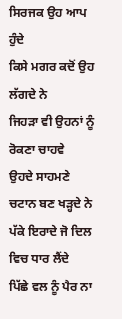ਸਿਰਜਕ ਉਹ ਆਪ ਹੁੰਦੇ
ਕਿਸੇ ਮਗਰ ਕਦੋਂ ਉਹ ਲੱਗਦੇ ਨੇ
ਜਿਹੜਾ ਵੀ ਉਹਨਾਂ ਨੂੰ ਰੋਕਣਾ ਚਾਹਵੇ
ਉਹਦੇ ਸਾਹਮਣੇ ਚਟਾਨ ਬਣ ਖੜ੍ਹਦੇ ਨੇ
ਪੱਕੇ ਇਰਾਦੇ ਜੋ ਦਿਲ ਵਿਚ ਧਾਰ ਲੈਂਦੇ
ਪਿੱਛੇ ਵਲ ਨੂੰ ਪੈਰ ਨਾ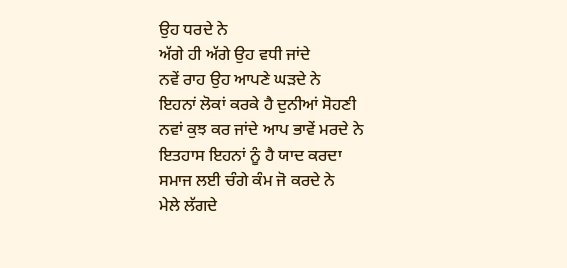ਉਹ ਧਰਦੇ ਨੇ
ਅੱਗੇ ਹੀ ਅੱਗੇ ਉਹ ਵਧੀ ਜਾਂਦੇ
ਨਵੇਂ ਰਾਹ ਉਹ ਆਪਣੇ ਘੜਦੇ ਨੇ
ਇਹਨਾਂ ਲੋਕਾਂ ਕਰਕੇ ਹੈ ਦੁਨੀਆਂ ਸੋਹਣੀ
ਨਵਾਂ ਕੁਝ ਕਰ ਜਾਂਦੇ ਆਪ ਭਾਵੇਂ ਮਰਦੇ ਨੇ
ਇਤਹਾਸ ਇਹਨਾਂ ਨੂੰ ਹੈ ਯਾਦ ਕਰਦਾ
ਸਮਾਜ ਲਈ ਚੰਗੇ ਕੰਮ ਜੋ ਕਰਦੇ ਨੇ
ਮੇਲੇ ਲੱਗਦੇ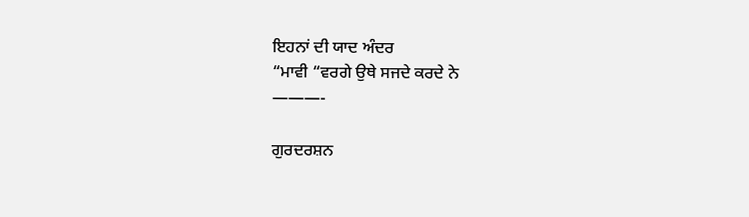ਇਹਨਾਂ ਦੀ ਯਾਦ ਅੰਦਰ
“ਮਾਵੀ “ਵਰਗੇ ਉਥੇ ਸਜਦੇ ਕਰਦੇ ਨੇ
———-

ਗੁਰਦਰਸ਼ਨ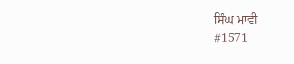ਸਿੰਘ ਮਾਵੀ
#1571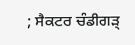; ਸੈਕਟਰ ਚੰਡੀਗੜ੍